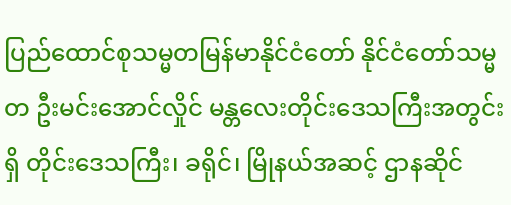ပြည်ထောင်စုသမ္မတမြန်မာနိုင်ငံတော် နိုင်ငံတော်သမ္မတ ဦးမင်းအောင်လှိုင် မန္တလေးတိုင်းဒေသကြီးအတွင်းရှိ တိုင်းဒေသကြီး၊ ခရိုင်၊ မြိုနယ်အဆင့် ဌာနဆိုင်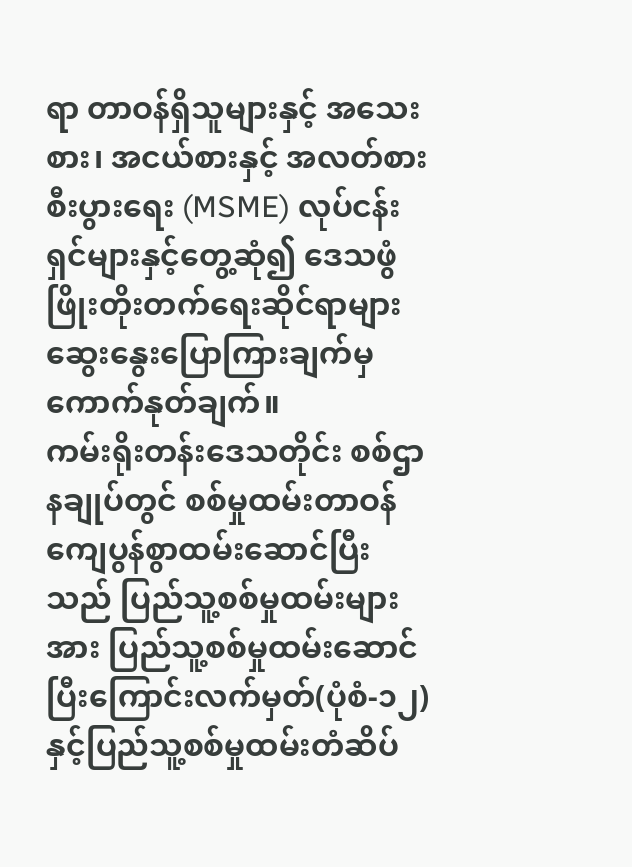ရာ တာဝန်ရှိသူများနှင့် အသေးစား၊ အငယ်စားနှင့် အလတ်စား စီးပွားရေး (MSME) လုပ်ငန်းရှင်များနှင့်တွေ့ဆုံ၍ ဒေသဖွံဖြိုးတိုးတက်ရေးဆိုင်ရာများ ဆွေးနွေးပြောကြားချက်မှ ကောက်နုတ်ချက်။
ကမ်းရိုးတန်းဒေသတိုင်း စစ်ဌာနချုပ်တွင် စစ်မှုထမ်းတာဝန်ကျေပွန်စွာထမ်းဆောင်ပြီးသည် ပြည်သူ့စစ်မှုထမ်းများအား ပြည်သူ့စစ်မှုထမ်းဆောင် ပြီးကြောင်းလက်မှတ်(ပုံစံ-၁၂)နှင့်ပြည်သူ့စစ်မှုထမ်းတံဆိပ်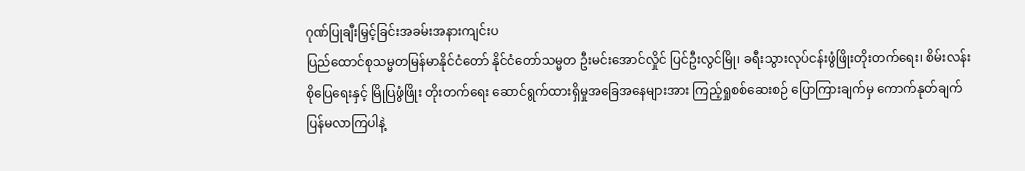ဂုဏ်ပြုချီးမြှင့်ခြင်းအခမ်းအနားကျင်းပ
ပြည်ထောင်စုသမ္မတမြန်မာနိုင်ငံတော် နိုင်ငံတော်သမ္မတ ဦးမင်းအောင်လှိုင် ပြင်ဦးလွင်မြို၊ ခရီးသွားလုပ်ငန်းဖွံဖြိုးတိုးတက်ရေး၊ စိမ်းလန်းစိုပြေရေးနှင့် မြိုပြဖွံဖြိုး တိုးတက်ရေး ဆောင်ရွက်ထားရှိမှုအခြေအနေများအား ကြည့်ရှုစစ်ဆေးစဉ် ပြောကြားချက်မှ ကောက်နုတ်ချက်
ပြန်မလာကြပါနဲ့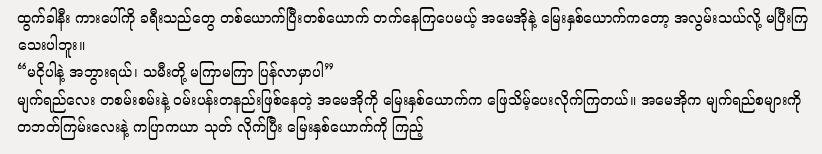ထွက်ခါနီး ကားပေါ်ကို ခရီးသည်တွေ တစ်ယောက်ပြီးတစ်ယောက် တက်နေကြပေမယ့် အမေအိုနဲ့ မြေးနှစ်ယောက်ကတော့ အလွမ်းသယ်လို့ မပြီးကြသေးပါဘူး။
“မငိုပါနဲ့ အဘွားရယ်၊ သမီးတို့ မကြာမကြာ ပြန်လာမှာပါ”
မျက်ရည်လေး တစမ်းစမ်းနဲ့ ဝမ်းပန်းတနည်းဖြစ်နေတဲ့ အမေအိုကို မြေးနှစ်ယောက်က ဖြေသိမ့်ပေးလိုက်ကြတယ်။ အမေအိုက မျက်ရည်စများကို တဘတ်ကြမ်းလေးနဲ့ ကပြာကယာ သုတ် လိုက်ပြီး မြေးနှစ်ယောက်ကို ကြည့်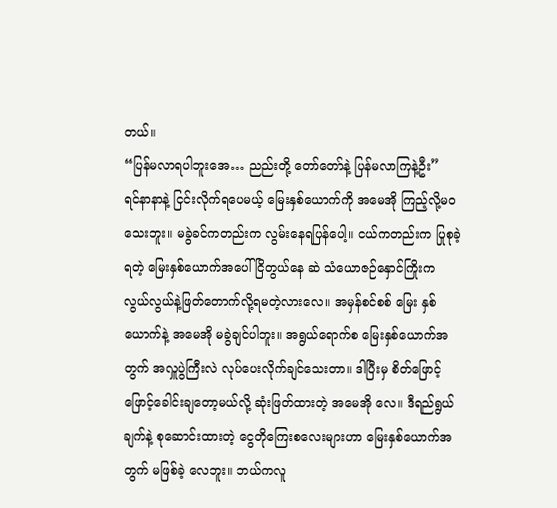တယ်။
“ပြန်မလာရပါဘူးအေ… ညည်းတို့ တော်တော်နဲ့ ပြန်မလာကြနဲ့ဦး”
ရင်နာနာနဲ့ ငြင်းလိုက်ရပေမယ့် မြေးနှစ်ယောက်ကို အမေအို ကြည့်လို့မဝသေးဘူး။ မခွဲခင်ကတည်းက လွမ်းနေရပြန်ပေါ့။ ငယ်ကတည်းက ပြုစုခဲ့ရတဲ့ မြေးနှစ်ယောက်အပေါ် ငြိတွယ်နေ ဆဲ သံယောဇဉ်နှောင်ကြိုးက လွယ်လွယ်နဲ့ဖြတ်တောက်လို့ရမတဲ့လားလေ။ အမှန်စင်စစ် မြေး နှစ်ယောက်နဲ့ အမေအို မခွဲချင်ပါဘူး။ အရွယ်ရောက်စ မြေးနှစ်ယောက်အတွက် အလှူပွဲကြီးလဲ လုပ်ပေးလိုက်ချင်သေးတာ။ ဒါပြီးမှ စိတ်ဖြောင့်ဖြောင့်ခေါင်းချတော့မယ်လို့ ဆုံးဖြတ်ထားတဲ့ အမေအို လေ။ ဒီရည်ရွယ်ချက်နဲ့ စုဆောင်းထားတဲ့ ငွေတိုကြေးစလေးများဟာ မြေးနှစ်ယောက်အတွက် မဖြစ်ခဲ့ လေဘူး။ ဘယ်ကလူ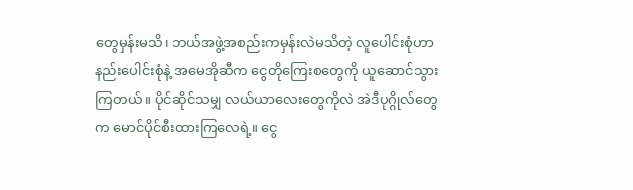တွေမှန်းမသိ၊ ဘယ်အဖွဲ့အစည်းကမှန်းလဲမသိတဲ့ လူပေါင်းစုံဟာ နည်းပေါင်းစုံနဲ့ အမေအိုဆီက ငွေတိုကြေးစတွေကို ယူဆောင်သွားကြတယ်။ ပိုင်ဆိုင်သမျှ လယ်ယာလေးတွေကိုလဲ အဲဒီပုဂ္ဂိုလ်တွေက မောင်ပိုင်စီးထားကြလေရဲ့။ ငွေ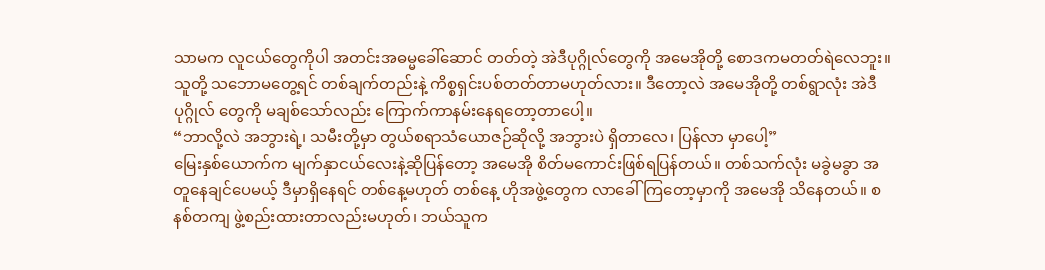သာမက လူငယ်တွေကိုပါ အတင်းအဓမ္မခေါ်ဆောင် တတ်တဲ့ အဲဒီပုဂ္ဂိုလ်တွေကို အမေအိုတို့ စောဒကမတတ်ရဲလေဘူး။ သူတို့ သဘောမတွေ့ရင် တစ်ချက်တည်းနဲ့ ကိစ္စရှင်းပစ်တတ်တာမဟုတ်လား။ ဒီတော့လဲ အမေအိုတို့ တစ်ရွာလုံး အဲဒီပုဂ္ဂိုလ် တွေကို မချစ်သော်လည်း ကြောက်ကာနမ်းနေရတော့တာပေါ့။
“ဘာလို့လဲ အဘွားရဲ့၊ သမီးတို့မှာ တွယ်စရာသံယောဇဉ်ဆိုလို့ အဘွားပဲ ရှိတာလေ၊ ပြန်လာ မှာပေါ့”
မြေးနှစ်ယောက်က မျက်နှာငယ်လေးနဲ့ဆိုပြန်တော့ အမေအို စိတ်မကောင်းဖြစ်ရပြန်တယ်။ တစ်သက်လုံး မခွဲမခွာ အတူနေချင်ပေမယ့် ဒီမှာရှိနေရင် တစ်နေ့မဟုတ် တစ်နေ့ ဟိုအဖွဲ့တွေက လာခေါ်ကြတော့မှာကို အမေအို သိနေတယ်။ စနစ်တကျ ဖွဲ့စည်းထားတာလည်းမဟုတ်၊ ဘယ်သူက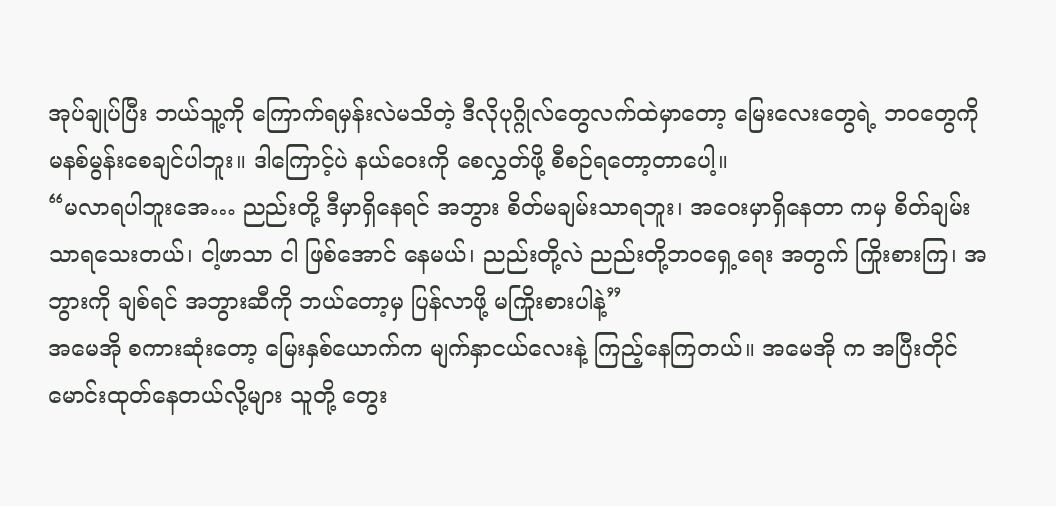အုပ်ချုပ်ပြီး ဘယ်သူ့ကို ကြောက်ရမှန်းလဲမသိတဲ့ ဒီလိုပုဂ္ဂိုလ်တွေလက်ထဲမှာတော့ မြေးလေးတွေရဲ့ ဘဝတွေကို မနစ်မွန်းစေချင်ပါဘူး။ ဒါကြောင့်ပဲ နယ်ဝေးကို စေလွှတ်ဖို့ စီစဉ်ရတော့တာပေါ့။
“မလာရပါဘူးအေ… ညည်းတို့ ဒီမှာရှိနေရင် အဘွား စိတ်မချမ်းသာရဘူး၊ အဝေးမှာရှိနေတာ ကမှ စိတ်ချမ်းသာရသေးတယ်၊ ငါ့ဖာသာ ငါ ဖြစ်အောင် နေမယ်၊ ညည်းတို့လဲ ညည်းတို့ဘဝရှေ့ရေး အတွက် ကြိုးစားကြ၊ အဘွားကို ချစ်ရင် အဘွားဆီကို ဘယ်တော့မှ ပြန်လာဖို့ မကြိုးစားပါနဲ့”
အမေအို စကားဆုံးတော့ မြေးနှစ်ယောက်က မျက်နှာငယ်လေးနဲ့ ကြည့်နေကြတယ်။ အမေအို က အပြီးတိုင် မောင်းထုတ်နေတယ်လို့များ သူတို့ တွေး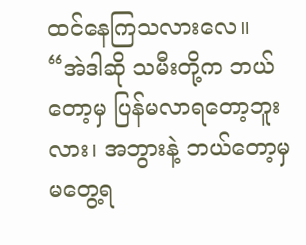ထင်နေကြသလားလေ။
“အဲဒါဆို သမီးတို့က ဘယ်တော့မှ ပြန်မလာရတော့ဘူးလား၊ အဘွားနဲ့ ဘယ်တော့မှ မတွေ့ရ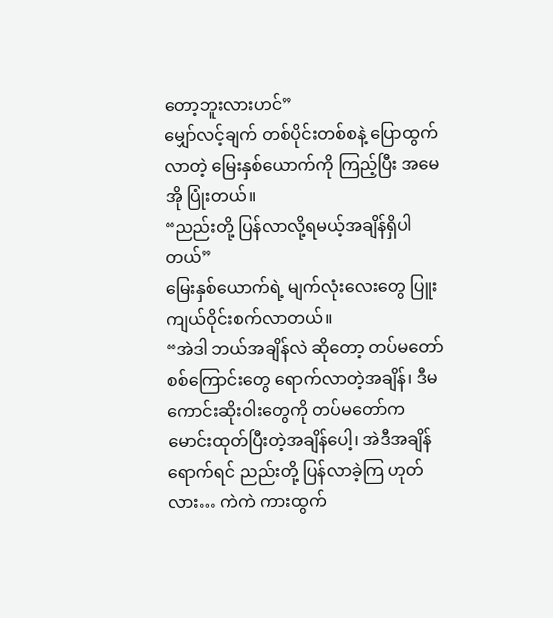တော့ဘူးလားဟင်”
မျှော်လင့်ချက် တစ်ပိုင်းတစ်စနဲ့ ပြောထွက်လာတဲ့ မြေးနှစ်ယောက်ကို ကြည့်ပြီး အမေအို ပြုံးတယ်။
“ညည်းတို့ ပြန်လာလို့ရမယ့်အချိန်ရှိပါတယ်”
မြေးနှစ်ယောက်ရဲ့ မျက်လုံးလေးတွေ ပြူးကျယ်ဝိုင်းစက်လာတယ်။
“အဲဒါ ဘယ်အချိန်လဲ ဆိုတော့ တပ်မတော်စစ်ကြောင်းတွေ ရောက်လာတဲ့အချိန်၊ ဒီမကောင်းဆိုးဝါးတွေကို တပ်မတော်က မောင်းထုတ်ပြီးတဲ့အချိန်ပေါ့၊ အဲဒီအချိန်ရောက်ရင် ညည်းတို့ ပြန်လာခဲ့ကြ ဟုတ်လား… ကဲကဲ ကားထွက်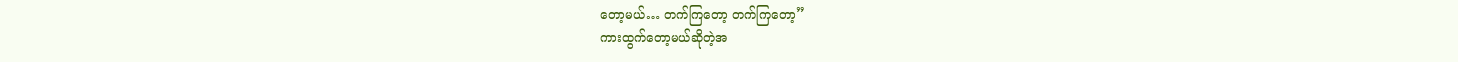တော့မယ်… တက်ကြတော့ တက်ကြတော့”
ကားထွက်တော့မယ်ဆိုတဲ့အ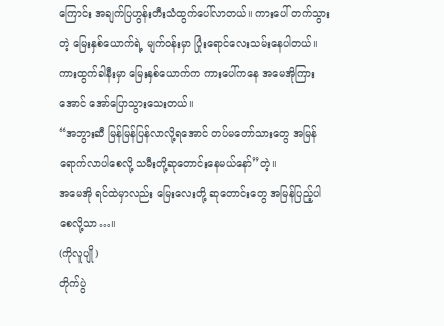ကြောင်း အချက်ပြဟွန်းတီးသံထွက်ပေါ်လာတယ်။ ကားပေါ် တက်သွားတဲ့ မြေးနှစ်ယောက်ရဲ့ မျက်ဝန်းမှာ ပြုံးရောင်လေးသမ်းနေပါတယ်။ ကားထွက်ခါနီးမှာ မြေးနှစ်ယောက်က ကားပေါ်ကနေ အမေအိုကြားအောင် အော်ပြောသွားသေးတယ်။
“အဘွားဆီ မြန်မြန်ပြန်လာလို့ရအောင် တပ်မတော်သားတွေ အမြန်ရောက်လာပါစေလို့ သမီးတို့ဆုတောင်းနေမယ်နော်”တဲ့။
အမေအို ရင်ထဲမှာလည်း မြေးလေးတို့ ဆုတောင်းတွေ အမြန်ပြည့်ပါစေလို့သာ…။
(ကိုလူပျို)
တိုက်ပွဲ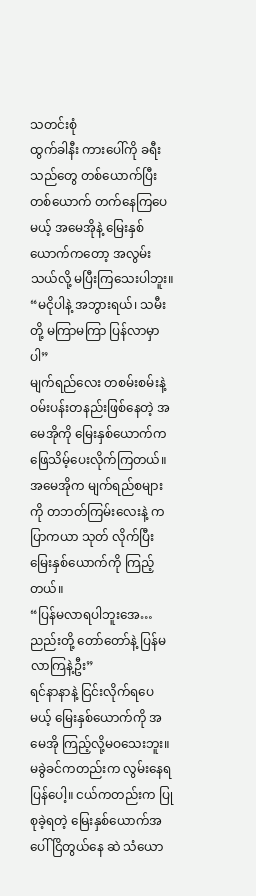သတင်းစုံ
ထွက်ခါနီး ကားပေါ်ကို ခရီးသည်တွေ တစ်ယောက်ပြီးတစ်ယောက် တက်နေကြပေမယ့် အမေအိုနဲ့ မြေးနှစ်ယောက်ကတော့ အလွမ်းသယ်လို့ မပြီးကြသေးပါဘူး။
“မငိုပါနဲ့ အဘွားရယ်၊ သမီးတို့ မကြာမကြာ ပြန်လာမှာပါ”
မျက်ရည်လေး တစမ်းစမ်းနဲ့ ဝမ်းပန်းတနည်းဖြစ်နေတဲ့ အမေအိုကို မြေးနှစ်ယောက်က ဖြေသိမ့်ပေးလိုက်ကြတယ်။ အမေအိုက မျက်ရည်စများကို တဘတ်ကြမ်းလေးနဲ့ ကပြာကယာ သုတ် လိုက်ပြီး မြေးနှစ်ယောက်ကို ကြည့်တယ်။
“ပြန်မလာရပါဘူးအေ… ညည်းတို့ တော်တော်နဲ့ ပြန်မလာကြနဲ့ဦး”
ရင်နာနာနဲ့ ငြင်းလိုက်ရပေမယ့် မြေးနှစ်ယောက်ကို အမေအို ကြည့်လို့မဝသေးဘူး။ မခွဲခင်ကတည်းက လွမ်းနေရပြန်ပေါ့။ ငယ်ကတည်းက ပြုစုခဲ့ရတဲ့ မြေးနှစ်ယောက်အပေါ် ငြိတွယ်နေ ဆဲ သံယော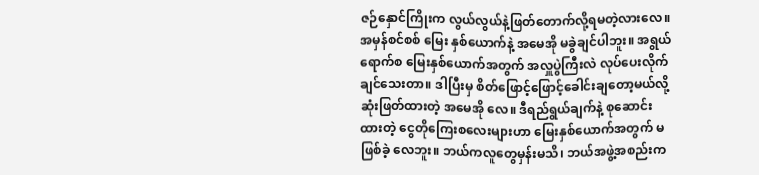ဇဉ်နှောင်ကြိုးက လွယ်လွယ်နဲ့ဖြတ်တောက်လို့ရမတဲ့လားလေ။ အမှန်စင်စစ် မြေး နှစ်ယောက်နဲ့ အမေအို မခွဲချင်ပါဘူး။ အရွယ်ရောက်စ မြေးနှစ်ယောက်အတွက် အလှူပွဲကြီးလဲ လုပ်ပေးလိုက်ချင်သေးတာ။ ဒါပြီးမှ စိတ်ဖြောင့်ဖြောင့်ခေါင်းချတော့မယ်လို့ ဆုံးဖြတ်ထားတဲ့ အမေအို လေ။ ဒီရည်ရွယ်ချက်နဲ့ စုဆောင်းထားတဲ့ ငွေတိုကြေးစလေးများဟာ မြေးနှစ်ယောက်အတွက် မဖြစ်ခဲ့ လေဘူး။ ဘယ်ကလူတွေမှန်းမသိ၊ ဘယ်အဖွဲ့အစည်းက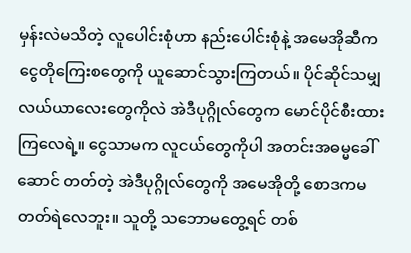မှန်းလဲမသိတဲ့ လူပေါင်းစုံဟာ နည်းပေါင်းစုံနဲ့ အမေအိုဆီက ငွေတိုကြေးစတွေကို ယူဆောင်သွားကြတယ်။ ပိုင်ဆိုင်သမျှ လယ်ယာလေးတွေကိုလဲ အဲဒီပုဂ္ဂိုလ်တွေက မောင်ပိုင်စီးထားကြလေရဲ့။ ငွေသာမက လူငယ်တွေကိုပါ အတင်းအဓမ္မခေါ်ဆောင် တတ်တဲ့ အဲဒီပုဂ္ဂိုလ်တွေကို အမေအိုတို့ စောဒကမတတ်ရဲလေဘူး။ သူတို့ သဘောမတွေ့ရင် တစ်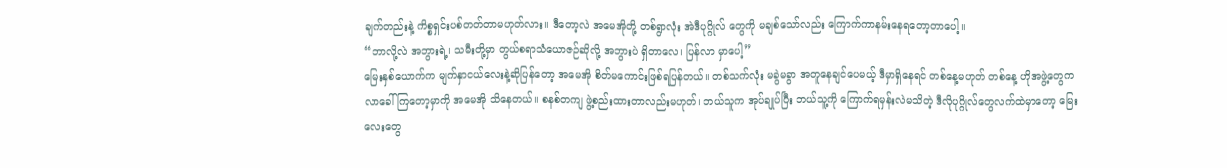ချက်တည်းနဲ့ ကိစ္စရှင်းပစ်တတ်တာမဟုတ်လား။ ဒီတော့လဲ အမေအိုတို့ တစ်ရွာလုံး အဲဒီပုဂ္ဂိုလ် တွေကို မချစ်သော်လည်း ကြောက်ကာနမ်းနေရတော့တာပေါ့။
“ဘာလို့လဲ အဘွားရဲ့၊ သမီးတို့မှာ တွယ်စရာသံယောဇဉ်ဆိုလို့ အဘွားပဲ ရှိတာလေ၊ ပြန်လာ မှာပေါ့”
မြေးနှစ်ယောက်က မျက်နှာငယ်လေးနဲ့ဆိုပြန်တော့ အမေအို စိတ်မကောင်းဖြစ်ရပြန်တယ်။ တစ်သက်လုံး မခွဲမခွာ အတူနေချင်ပေမယ့် ဒီမှာရှိနေရင် တစ်နေ့မဟုတ် တစ်နေ့ ဟိုအဖွဲ့တွေက လာခေါ်ကြတော့မှာကို အမေအို သိနေတယ်။ စနစ်တကျ ဖွဲ့စည်းထားတာလည်းမဟုတ်၊ ဘယ်သူက အုပ်ချုပ်ပြီး ဘယ်သူ့ကို ကြောက်ရမှန်းလဲမသိတဲ့ ဒီလိုပုဂ္ဂိုလ်တွေလက်ထဲမှာတော့ မြေးလေးတွေ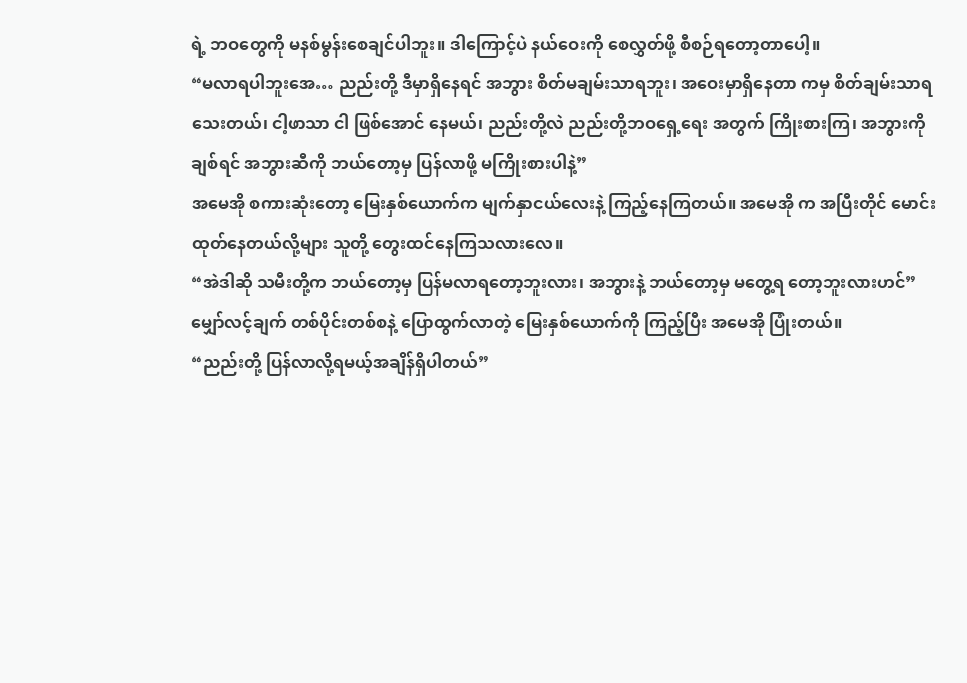ရဲ့ ဘဝတွေကို မနစ်မွန်းစေချင်ပါဘူး။ ဒါကြောင့်ပဲ နယ်ဝေးကို စေလွှတ်ဖို့ စီစဉ်ရတော့တာပေါ့။
“မလာရပါဘူးအေ… ညည်းတို့ ဒီမှာရှိနေရင် အဘွား စိတ်မချမ်းသာရဘူး၊ အဝေးမှာရှိနေတာ ကမှ စိတ်ချမ်းသာရသေးတယ်၊ ငါ့ဖာသာ ငါ ဖြစ်အောင် နေမယ်၊ ညည်းတို့လဲ ညည်းတို့ဘဝရှေ့ရေး အတွက် ကြိုးစားကြ၊ အဘွားကို ချစ်ရင် အဘွားဆီကို ဘယ်တော့မှ ပြန်လာဖို့ မကြိုးစားပါနဲ့”
အမေအို စကားဆုံးတော့ မြေးနှစ်ယောက်က မျက်နှာငယ်လေးနဲ့ ကြည့်နေကြတယ်။ အမေအို က အပြီးတိုင် မောင်းထုတ်နေတယ်လို့များ သူတို့ တွေးထင်နေကြသလားလေ။
“အဲဒါဆို သမီးတို့က ဘယ်တော့မှ ပြန်မလာရတော့ဘူးလား၊ အဘွားနဲ့ ဘယ်တော့မှ မတွေ့ရ တော့ဘူးလားဟင်”
မျှော်လင့်ချက် တစ်ပိုင်းတစ်စနဲ့ ပြောထွက်လာတဲ့ မြေးနှစ်ယောက်ကို ကြည့်ပြီး အမေအို ပြုံးတယ်။
“ညည်းတို့ ပြန်လာလို့ရမယ့်အချိန်ရှိပါတယ်”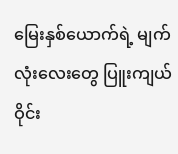မြေးနှစ်ယောက်ရဲ့ မျက်လုံးလေးတွေ ပြူးကျယ်ဝိုင်း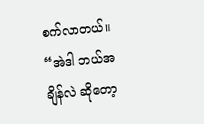စက်လာတယ်။
“အဲဒါ ဘယ်အချိန်လဲ ဆိုတော့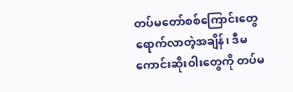တပ်မတော်စစ်ကြောင်းတွေ ရောက်လာတဲ့အချိန်၊ ဒီမကောင်းဆိုးဝါးတွေကို တပ်မ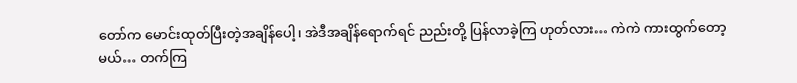တော်က မောင်းထုတ်ပြီးတဲ့အချိန်ပေါ့၊ အဲဒီအချိန်ရောက်ရင် ညည်းတို့ ပြန်လာခဲ့ကြ ဟုတ်လား… ကဲကဲ ကားထွက်တော့မယ်… တက်ကြ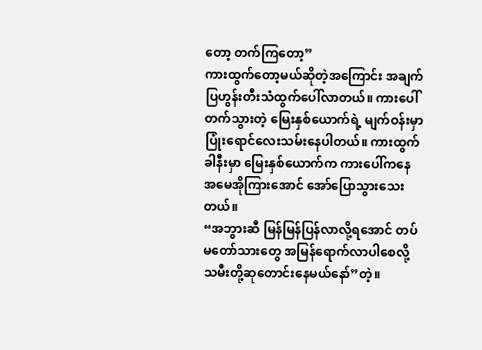တော့ တက်ကြတော့”
ကားထွက်တော့မယ်ဆိုတဲ့အကြောင်း အချက်ပြဟွန်းတီးသံထွက်ပေါ်လာတယ်။ ကားပေါ် တက်သွားတဲ့ မြေးနှစ်ယောက်ရဲ့ မျက်ဝန်းမှာ ပြုံးရောင်လေးသမ်းနေပါတယ်။ ကားထွက်ခါနီးမှာ မြေးနှစ်ယောက်က ကားပေါ်ကနေ အမေအိုကြားအောင် အော်ပြောသွားသေးတယ်။
“အဘွားဆီ မြန်မြန်ပြန်လာလို့ရအောင် တပ်မတော်သားတွေ အမြန်ရောက်လာပါစေလို့ သမီးတို့ဆုတောင်းနေမယ်နော်”တဲ့။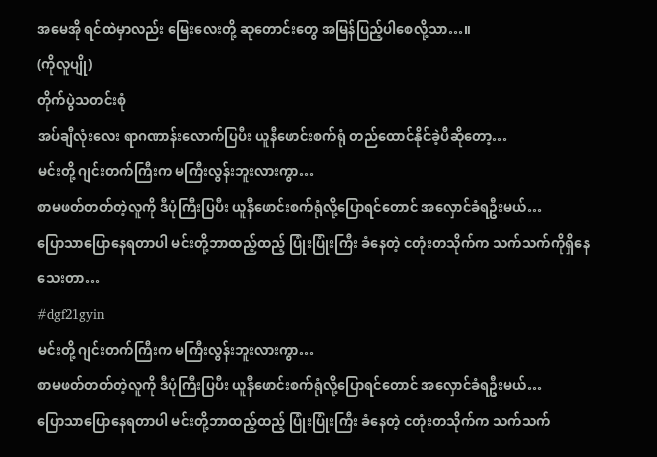အမေအို ရင်ထဲမှာလည်း မြေးလေးတို့ ဆုတောင်းတွေ အမြန်ပြည့်ပါစေလို့သာ…။
(ကိုလူပျို)
တိုက်ပွဲသတင်းစုံ
အပ်ချီလုံးလေး ရာဂဏာန်းလောက်ပြပီး ယူနီဖောင်းစက်ရုံ တည်ထောင်နိုင်ခဲ့ပီဆိုတော့…
မင်းတို့ ဂျင်းတက်ကြီးက မကြီးလွန်းဘူးလားကွာ…
စာမဖတ်တတ်တဲ့လူကို ဒီပုံကြီးပြပီး ယူနီဖောင်းစက်ရုံလို့ပြောရင်တောင် အလှောင်ခံရဦးမယ်…
ပြောသာပြောနေရတာပါ မင်းတို့ဘာထည့်ထည့် ပြုံးပြုံးကြီး ခံနေတဲ့ ငတုံးတသိုက်က သက်သက်ကိုရှိနေသေးတာ…
#dgf21gyin
မင်းတို့ ဂျင်းတက်ကြီးက မကြီးလွန်းဘူးလားကွာ…
စာမဖတ်တတ်တဲ့လူကို ဒီပုံကြီးပြပီး ယူနီဖောင်းစက်ရုံလို့ပြောရင်တောင် အလှောင်ခံရဦးမယ်…
ပြောသာပြောနေရတာပါ မင်းတို့ဘာထည့်ထည့် ပြုံးပြုံးကြီး ခံနေတဲ့ ငတုံးတသိုက်က သက်သက်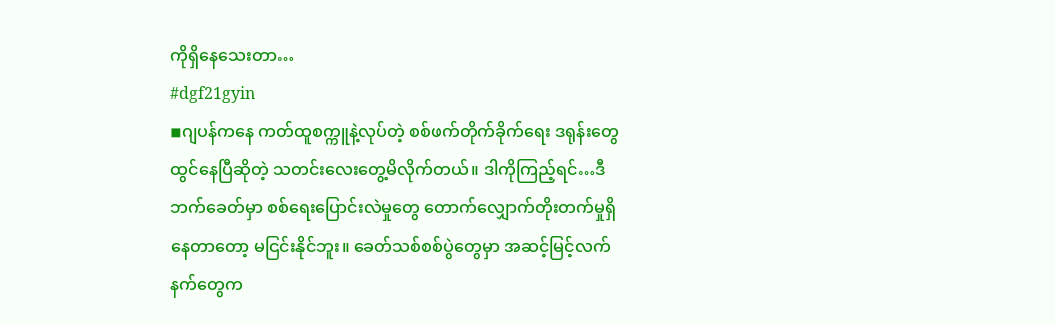ကိုရှိနေသေးတာ…
#dgf21gyin
◾ဂျပန်ကနေ ကတ်ထူစက္ကူနဲ့လုပ်တဲ့ စစ်ဖက်တိုက်ခိုက်ရေး ဒရုန်းတွေ ထွင်နေပြီဆိုတဲ့ သတင်းလေးတွေ့မိလိုက်တယ်။ ဒါကိုကြည့်ရင်…ဒီဘက်ခေတ်မှာ စစ်ရေးပြောင်းလဲမှုတွေ တောက်လျှောက်တိုးတက်မှုရှိနေတာတော့ မငြင်းနိုင်ဘူး။ ခေတ်သစ်စစ်ပွဲတွေမှာ အဆင့်မြင့်လက်နက်တွေက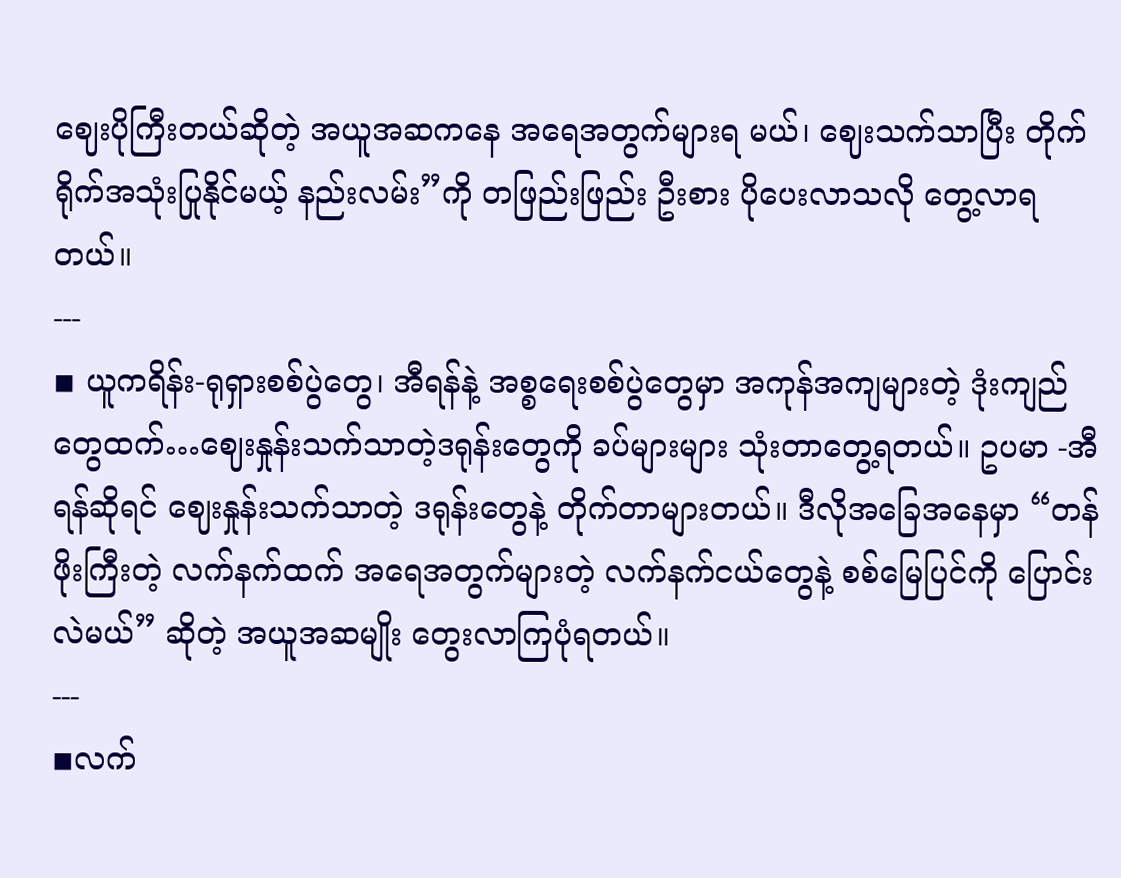ဈေးပိုကြီးတယ်ဆိုတဲ့ အယူအဆကနေ အရေအတွက်များရ မယ်၊ ဈေးသက်သာပြီး တိုက်ရိုက်အသုံးပြုနိုင်မယ့် နည်းလမ်း”ကို တဖြည်းဖြည်း ဦးစား ပိုပေးလာသလို တွေ့လာရတယ်။
---
◾ ယူကရိန်း-ရုရှားစစ်ပွဲတွေ၊ အီရန်နဲ့ အစ္စရေးစစ်ပွဲတွေမှာ အကုန်အကျများတဲ့ ဒုံးကျည် တွေထက်…ဈေးနှုန်းသက်သာတဲ့ဒရုန်းတွေကို ခပ်များများ သုံးတာတွေ့ရတယ်။ ဥပမာ -အီရန်ဆိုရင် ဈေးနှုန်းသက်သာတဲ့ ဒရုန်းတွေနဲ့ တိုက်တာများတယ်။ ဒီလိုအခြေအနေမှာ “တန်ဖိုးကြီးတဲ့ လက်နက်ထက် အရေအတွက်များတဲ့ လက်နက်ငယ်တွေနဲ့ စစ်မြေပြင်ကို ပြောင်းလဲမယ်” ဆိုတဲ့ အယူအဆမျိုး တွေးလာကြပုံရတယ်။
---
◾လက်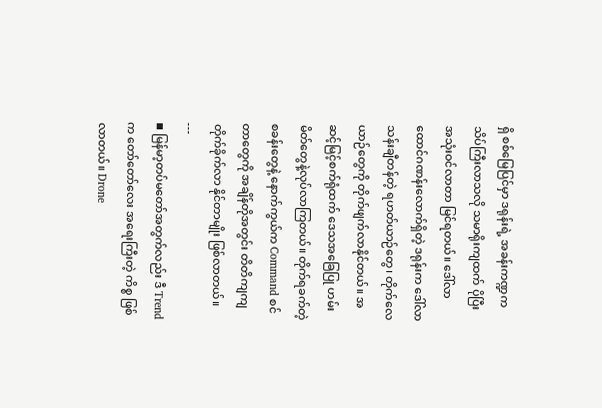ရှိ စစ်မြေပြင်မှာ ဒရုန်းရဲ့ အခန်းကဏ္ဍက သိပ်ကြီးလာသလို သမာရိုးကျထက် ပိုပြီး အသုံးဝင်လာတာ မြင်ရတယ်။ ဒေါ်လာထောင်ဂဏန်းလောက်ရှိတဲ့ ဒရုန်းက ဒေါ်လာ သန်းချီတန်တဲ့ ရဟတ်ယာဉ်တွေ၊ တိုက်လေယာဉ်တွေကို တိုက်ဖျက်လာနိုင်တယ်။ အဆင့်မြင့်စက်ရုံထက် ဒေသအခြေပြု ဟမ်းမိတ်တွေနဲ့လုပ်လာကြတယ်။ တိုက်ရခက်တဲ့ စခန်းတွေနဲ့ နောက်ကွယ်က Command စင်တာတွေကို အချိန်တိုအတွင်း တိတိကျကျ တိုက်ခိုက်လာ နိုင်တာမျိုး ဖြစ်လာတယ်။
---
◾ မြန်မာ့တပ်မတော်အတွက်လည်း ဒီ Trend က တော်တော်လေး အရေးကြီးတဲ့ ကိစ္စ ဖြစ်လာတယ်။ Drone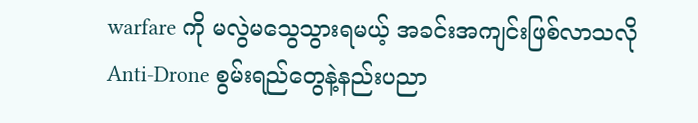warfare ကို မလွဲမသွေသွားရမယ့် အခင်းအကျင်းဖြစ်လာသလို Anti-Drone စွမ်းရည်တွေနဲ့နည်းပညာ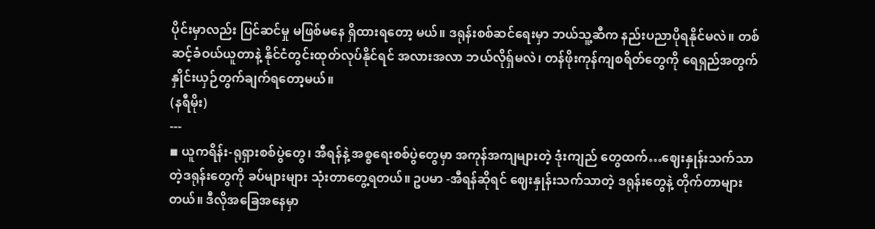ပိုင်းမှာလည်း ပြင်ဆင်မှု မဖြစ်မနေ ရှိထားရတော့ မယ်။ ဒရုန်းစစ်ဆင်ရေးမှာ ဘယ်သူ့ဆီက နည်းပညာပိုရနိုင်မလဲ။ တစ်ဆင့်ခံဝယ်ယူတာနဲ့ နိုင်ငံတွင်းထုတ်လုပ်နိုင်ရင် အလားအလာ ဘယ်လိုရှ်မလဲ၊ တန်ဖိုးကုန်ကျစရိတ်တွေကို ရေရှည်အတွက် နှိုင်းယှဉ်တွက်ချက်ရတော့မယ်။
(နရီမိုး)
---
◾ ယူကရိန်း-ရုရှားစစ်ပွဲတွေ၊ အီရန်နဲ့ အစ္စရေးစစ်ပွဲတွေမှာ အကုန်အကျများတဲ့ ဒုံးကျည် တွေထက်…ဈေးနှုန်းသက်သာတဲ့ဒရုန်းတွေကို ခပ်များများ သုံးတာတွေ့ရတယ်။ ဥပမာ -အီရန်ဆိုရင် ဈေးနှုန်းသက်သာတဲ့ ဒရုန်းတွေနဲ့ တိုက်တာများတယ်။ ဒီလိုအခြေအနေမှာ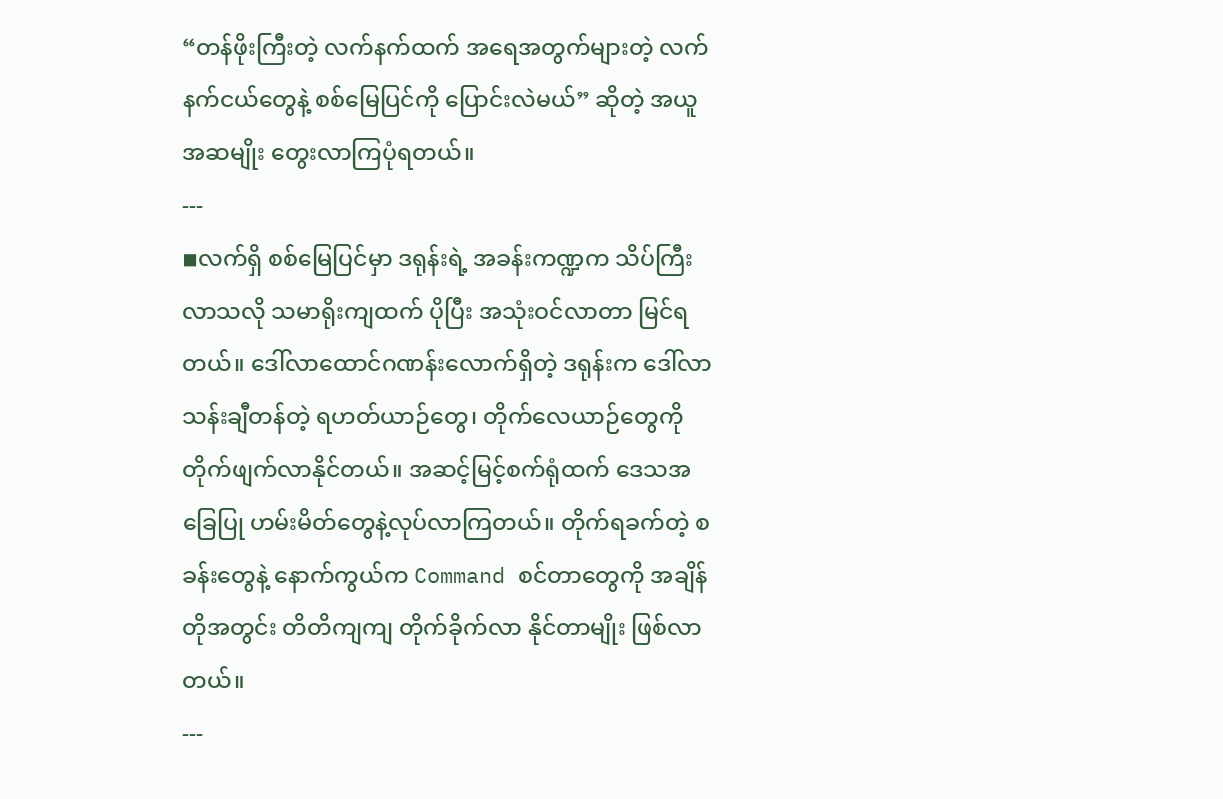“တန်ဖိုးကြီးတဲ့ လက်နက်ထက် အရေအတွက်များတဲ့ လက်နက်ငယ်တွေနဲ့ စစ်မြေပြင်ကို ပြောင်းလဲမယ်” ဆိုတဲ့ အယူအဆမျိုး တွေးလာကြပုံရတယ်။
---
◾လက်ရှိ စစ်မြေပြင်မှာ ဒရုန်းရဲ့ အခန်းကဏ္ဍက သိပ်ကြီးလာသလို သမာရိုးကျထက် ပိုပြီး အသုံးဝင်လာတာ မြင်ရတယ်။ ဒေါ်လာထောင်ဂဏန်းလောက်ရှိတဲ့ ဒရုန်းက ဒေါ်လာ သန်းချီတန်တဲ့ ရဟတ်ယာဉ်တွေ၊ တိုက်လေယာဉ်တွေကို တိုက်ဖျက်လာနိုင်တယ်။ အဆင့်မြင့်စက်ရုံထက် ဒေသအခြေပြု ဟမ်းမိတ်တွေနဲ့လုပ်လာကြတယ်။ တိုက်ရခက်တဲ့ စခန်းတွေနဲ့ နောက်ကွယ်က Command စင်တာတွေကို အချိန်တိုအတွင်း တိတိကျကျ တိုက်ခိုက်လာ နိုင်တာမျိုး ဖြစ်လာတယ်။
---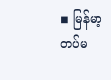◾ မြန်မာ့တပ်မ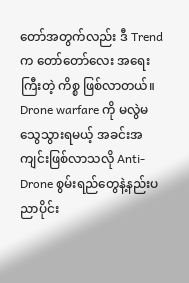တော်အတွက်လည်း ဒီ Trend က တော်တော်လေး အရေးကြီးတဲ့ ကိစ္စ ဖြစ်လာတယ်။ Drone warfare ကို မလွဲမသွေသွားရမယ့် အခင်းအကျင်းဖြစ်လာသလို Anti-Drone စွမ်းရည်တွေနဲ့နည်းပညာပိုင်း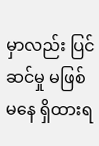မှာလည်း ပြင်ဆင်မှု မဖြစ်မနေ ရှိထားရ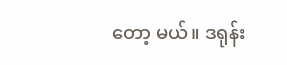တော့ မယ်။ ဒရုန်း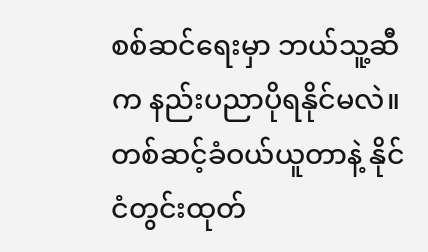စစ်ဆင်ရေးမှာ ဘယ်သူ့ဆီက နည်းပညာပိုရနိုင်မလဲ။ တစ်ဆင့်ခံဝယ်ယူတာနဲ့ နိုင်ငံတွင်းထုတ်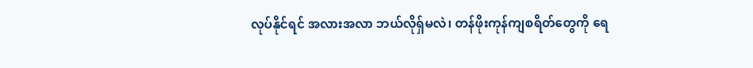လုပ်နိုင်ရင် အလားအလာ ဘယ်လိုရှ်မလဲ၊ တန်ဖိုးကုန်ကျစရိတ်တွေကို ရေ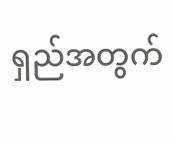ရှည်အတွက်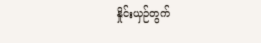နှိုင်းယှဉ်တွက်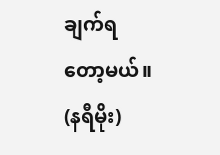ချက်ရတော့မယ်။
(နရီမိုး)